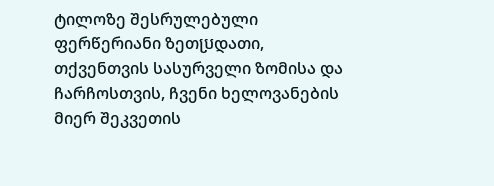ტილოზე შესრულებული ფერწერიანი ზეთប្រდათი, თქვენთვის სასურველი ზომისა და ჩარჩოსთვის, ჩვენი ხელოვანების მიერ შეკვეთის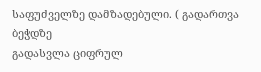საფუძველზე დამზადებული. ( გადართვა ბეჭდზე
გადასვლა ციფრულ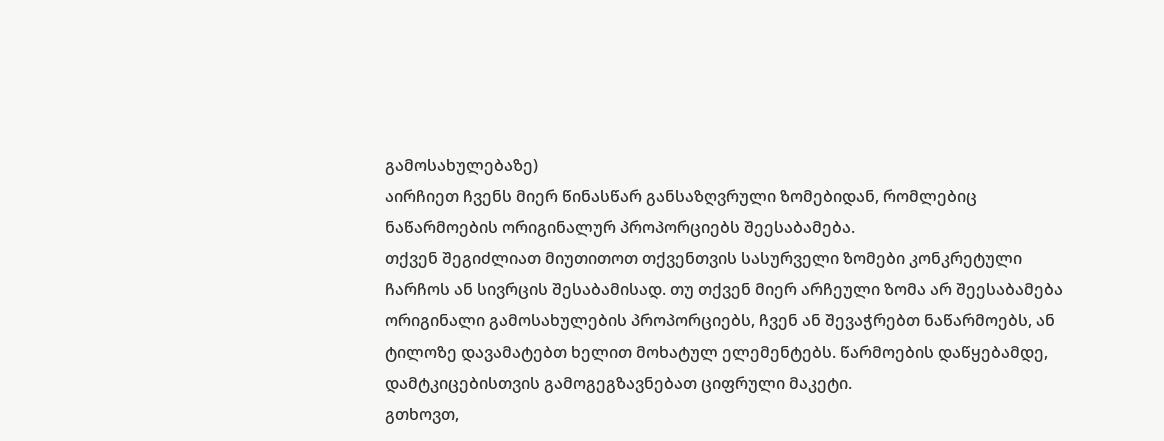გამოსახულებაზე)
აირჩიეთ ჩვენს მიერ წინასწარ განსაზღვრული ზომებიდან, რომლებიც ნაწარმოების ორიგინალურ პროპორციებს შეესაბამება.
თქვენ შეგიძლიათ მიუთითოთ თქვენთვის სასურველი ზომები კონკრეტული ჩარჩოს ან სივრცის შესაბამისად. თუ თქვენ მიერ არჩეული ზომა არ შეესაბამება ორიგინალი გამოსახულების პროპორციებს, ჩვენ ან შევაჭრებთ ნაწარმოებს, ან ტილოზე დავამატებთ ხელით მოხატულ ელემენტებს. წარმოების დაწყებამდე, დამტკიცებისთვის გამოგეგზავნებათ ციფრული მაკეტი.
გთხოვთ,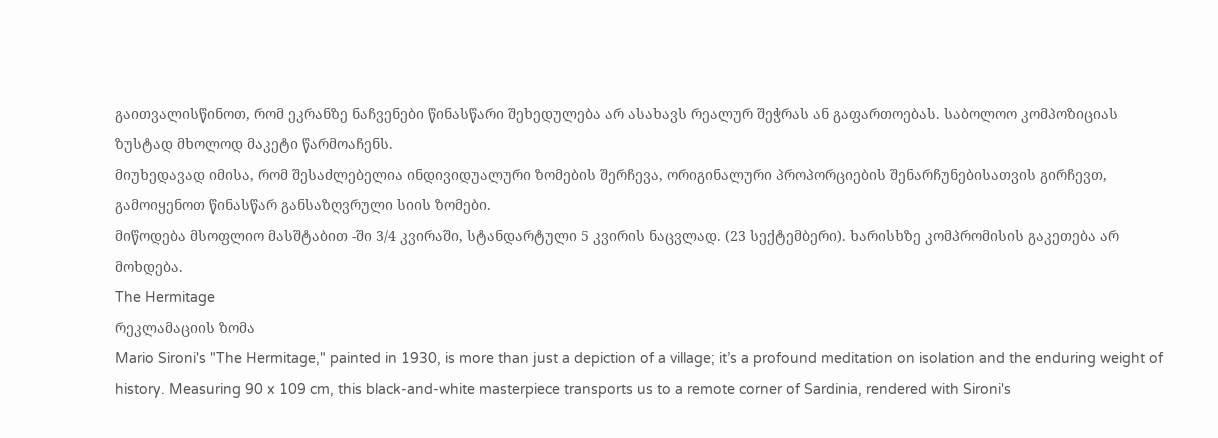გაითვალისწინოთ, რომ ეკრანზე ნაჩვენები წინასწარი შეხედულება არ ასახავს რეალურ შეჭრას ან გაფართოებას. საბოლოო კომპოზიციას ზუსტად მხოლოდ მაკეტი წარმოაჩენს.
მიუხედავად იმისა, რომ შესაძლებელია ინდივიდუალური ზომების შერჩევა, ორიგინალური პროპორციების შენარჩუნებისათვის გირჩევთ, გამოიყენოთ წინასწარ განსაზღვრული სიის ზომები.
მიწოდება მსოფლიო მასშტაბით -ში 3/4 კვირაში, სტანდარტული 5 კვირის ნაცვლად. (23 სექტემბერი). ხარისხზე კომპრომისის გაკეთება არ მოხდება.
The Hermitage
რეკლამაციის ზომა
Mario Sironi's "The Hermitage," painted in 1930, is more than just a depiction of a village; it’s a profound meditation on isolation and the enduring weight of history. Measuring 90 x 109 cm, this black-and-white masterpiece transports us to a remote corner of Sardinia, rendered with Sironi's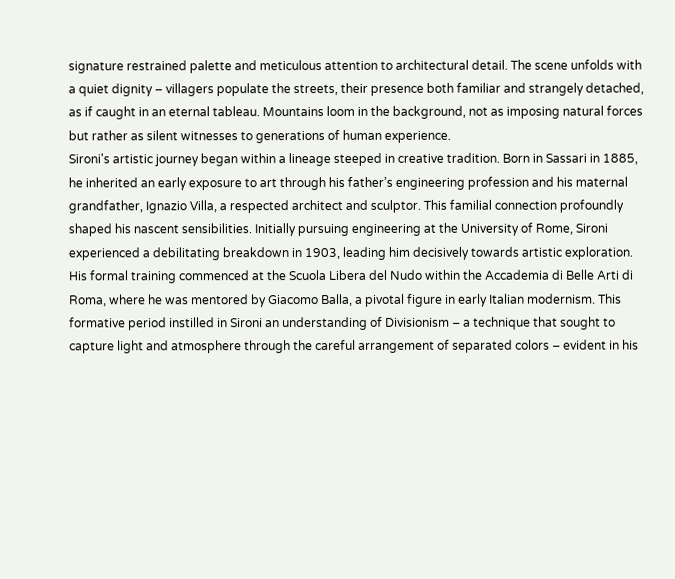signature restrained palette and meticulous attention to architectural detail. The scene unfolds with a quiet dignity – villagers populate the streets, their presence both familiar and strangely detached, as if caught in an eternal tableau. Mountains loom in the background, not as imposing natural forces but rather as silent witnesses to generations of human experience.
Sironi's artistic journey began within a lineage steeped in creative tradition. Born in Sassari in 1885, he inherited an early exposure to art through his father’s engineering profession and his maternal grandfather, Ignazio Villa, a respected architect and sculptor. This familial connection profoundly shaped his nascent sensibilities. Initially pursuing engineering at the University of Rome, Sironi experienced a debilitating breakdown in 1903, leading him decisively towards artistic exploration. His formal training commenced at the Scuola Libera del Nudo within the Accademia di Belle Arti di Roma, where he was mentored by Giacomo Balla, a pivotal figure in early Italian modernism. This formative period instilled in Sironi an understanding of Divisionism – a technique that sought to capture light and atmosphere through the careful arrangement of separated colors – evident in his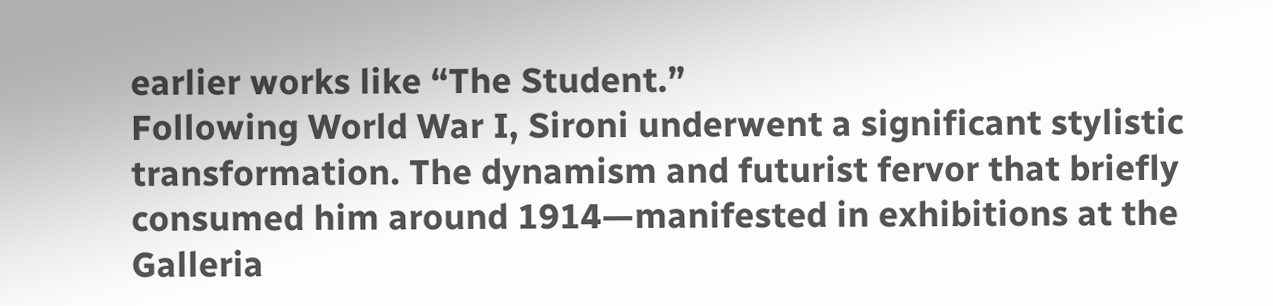earlier works like “The Student.”
Following World War I, Sironi underwent a significant stylistic transformation. The dynamism and futurist fervor that briefly consumed him around 1914—manifested in exhibitions at the Galleria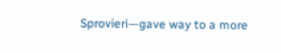Sprovieri—gave way to a more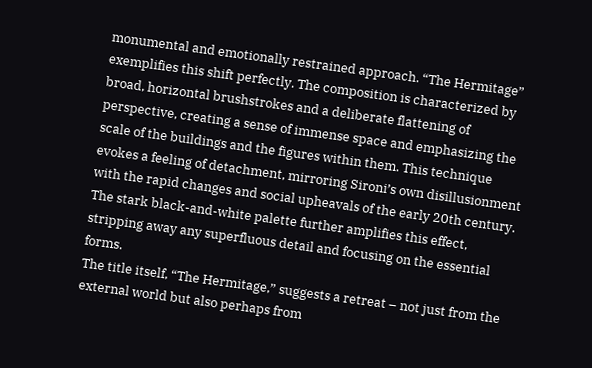monumental and emotionally restrained approach. “The Hermitage” exemplifies this shift perfectly. The composition is characterized by broad, horizontal brushstrokes and a deliberate flattening of perspective, creating a sense of immense space and emphasizing the scale of the buildings and the figures within them. This technique evokes a feeling of detachment, mirroring Sironi’s own disillusionment with the rapid changes and social upheavals of the early 20th century. The stark black-and-white palette further amplifies this effect, stripping away any superfluous detail and focusing on the essential forms.
The title itself, “The Hermitage,” suggests a retreat – not just from the external world but also perhaps from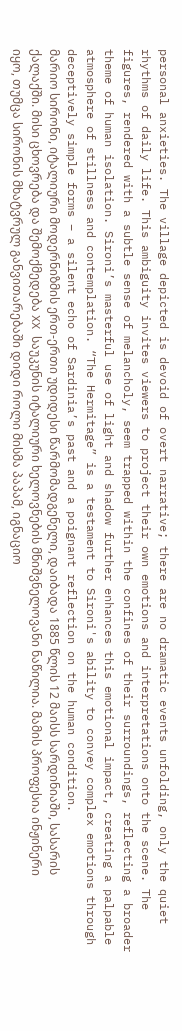personal anxieties. The village depicted is devoid of overt narrative; there are no dramatic events unfolding, only the quiet rhythms of daily life. This ambiguity invites viewers to project their own emotions and interpretations onto the scene. The figures, rendered with a subtle sense of melancholy, seem trapped within the confines of their surroundings, reflecting a broader theme of human isolation. Sironi’s masterful use of light and shadow further enhances this emotional impact, creating a palpable atmosphere of stillness and contemplation. “The Hermitage” is a testament to Sironi's ability to convey complex emotions through deceptively simple forms – a silent echo of Sardinia’s past and a poignant reflection on the human condition.
მარიო სირონი, იტალიური მოდერნიზმის ერთ-ერთი უდიდესი წარმომადგენელი, დაიბადა 1885 წლის 12 მაისს სარდინიაში, სასარის ქალაქში. მისი ცხოვრება და შემოქმედება XX საუკუნის იტალიური ხელოვნების მნიშვნელოვანი ნაწილია. მამის პროფესია ინჟინერი იყო, თუმცა სირონის მხატვრულ განვითარებაში დიდი როლი მისმა პაპამ, იგნაციო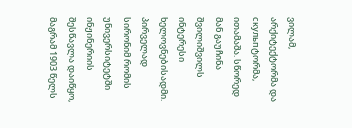ვილამ, არქიტექტორმა და скульпტორმა, ითამაშა. სწორედ მან გაუჩინა შვილიშვილს ინტერესი ხელოვნებისადმი.
პირველად სირონიმ რომის უნივერსიტეტში ინჟინერიის შესწავლა დაიწყო, მაგრამ 1903 წელს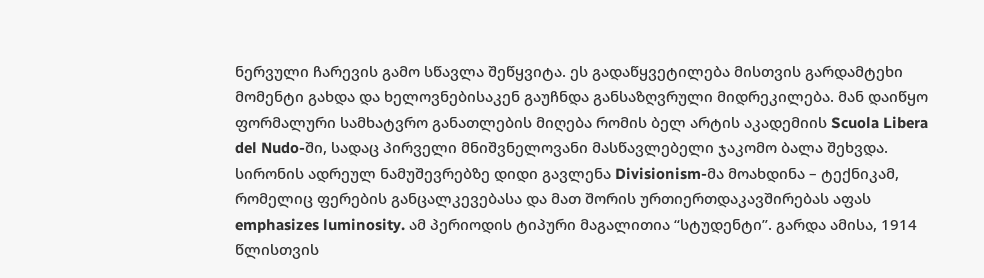ნერვული ჩარევის გამო სწავლა შეწყვიტა. ეს გადაწყვეტილება მისთვის გარდამტეხი მომენტი გახდა და ხელოვნებისაკენ გაუჩნდა განსაზღვრული მიდრეკილება. მან დაიწყო ფორმალური სამხატვრო განათლების მიღება რომის ბელ არტის აკადემიის Scuola Libera del Nudo-ში, სადაც პირველი მნიშვნელოვანი მასწავლებელი ჯაკომო ბალა შეხვდა.
სირონის ადრეულ ნამუშევრებზე დიდი გავლენა Divisionism-მა მოახდინა – ტექნიკამ, რომელიც ფერების განცალკევებასა და მათ შორის ურთიერთდაკავშირებას აფას emphasizes luminosity. ამ პერიოდის ტიპური მაგალითია “სტუდენტი”. გარდა ამისა, 1914 წლისთვის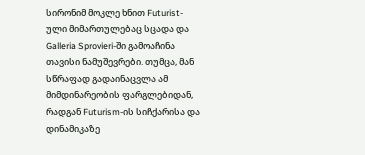სირონიმ მოკლე ხნით Futurist-ული მიმართულებაც სცადა და Galleria Sprovieri-ში გამოაჩინა თავისი ნამუშევრები. თუმცა, მან სწრაფად გადაინაცვლა ამ მიმდინარეობის ფარგლებიდან, რადგან Futurism-ის სიჩქარისა და დინამიკაზე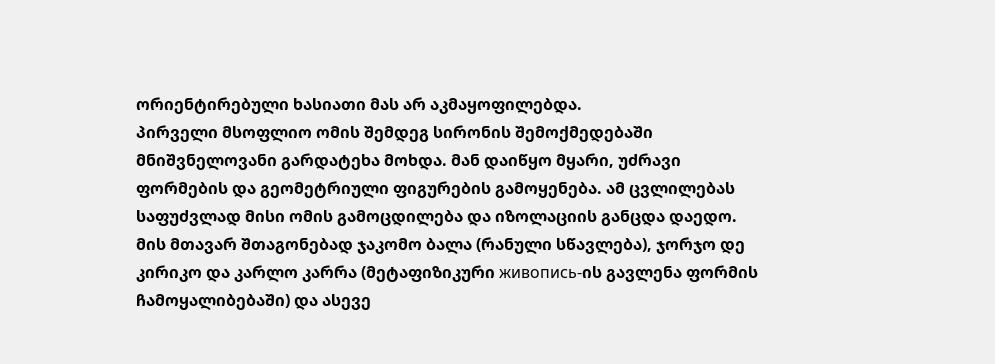ორიენტირებული ხასიათი მას არ აკმაყოფილებდა.
პირველი მსოფლიო ომის შემდეგ სირონის შემოქმედებაში მნიშვნელოვანი გარდატეხა მოხდა. მან დაიწყო მყარი, უძრავი ფორმების და გეომეტრიული ფიგურების გამოყენება. ამ ცვლილებას საფუძვლად მისი ომის გამოცდილება და იზოლაციის განცდა დაედო. მის მთავარ შთაგონებად ჯაკომო ბალა (რანული სწავლება), ჯორჯო დე კირიკო და კარლო კარრა (მეტაფიზიკური живопись-ის გავლენა ფორმის ჩამოყალიბებაში) და ასევე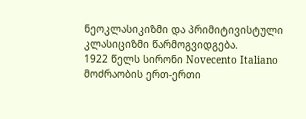ნეოკლასიკიზმი და პრიმიტივისტული კლასიციზმი წარმოგვიდგება.
1922 წელს სირონი Novecento Italiano მოძრაობის ერთ-ერთი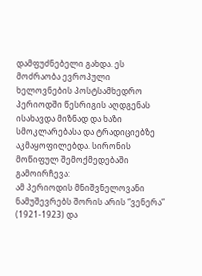დამფუძნებელი გახდა. ეს მოძრაობა ევროპული ხელოვნების პოსტსამხედრო პერიოდში წესრიგის აღდგენას ისახავდა მიზნად და ხაზი სმოკლარებასა და ტრადიციებზე აკმაყოფილებდა. სირონის მოწიფულ შემოქმედებაში გამოირჩევა:
ამ პერიოდის მნიშვნელოვანი ნამუშევრებს შორის არის “ვენერა” (1921-1923) და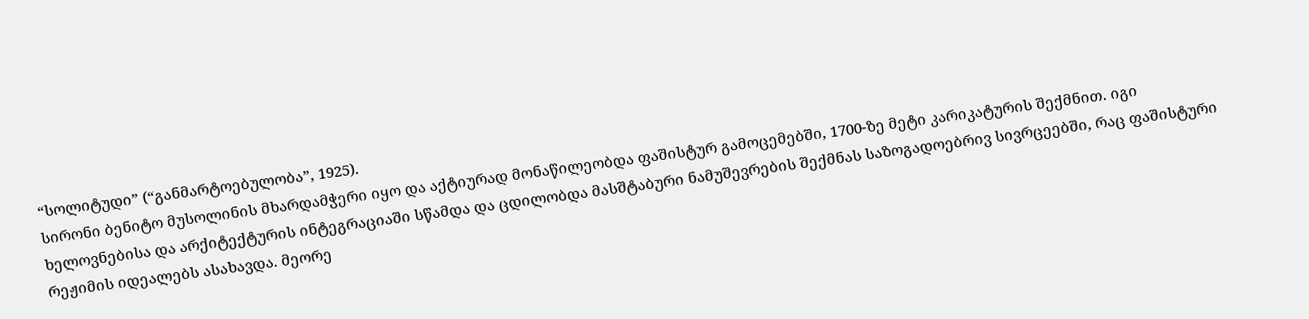“სოლიტუდი” (“განმარტოებულობა”, 1925).
სირონი ბენიტო მუსოლინის მხარდამჭერი იყო და აქტიურად მონაწილეობდა ფაშისტურ გამოცემებში, 1700-ზე მეტი კარიკატურის შექმნით. იგი ხელოვნებისა და არქიტექტურის ინტეგრაციაში სწამდა და ცდილობდა მასშტაბური ნამუშევრების შექმნას საზოგადოებრივ სივრცეებში, რაც ფაშისტური რეჟიმის იდეალებს ასახავდა. მეორე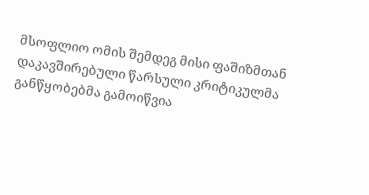მსოფლიო ომის შემდეგ მისი ფაშიზმთან დაკავშირებული წარსული კრიტიკულმა განწყობებმა გამოიწვია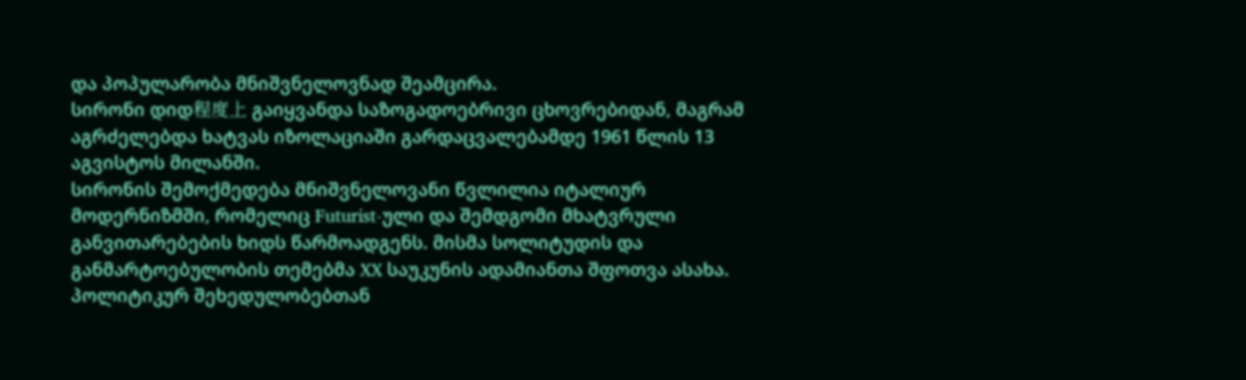და პოპულარობა მნიშვნელოვნად შეამცირა.
სირონი დიდ程度上 გაიყვანდა საზოგადოებრივი ცხოვრებიდან, მაგრამ აგრძელებდა ხატვას იზოლაციაში გარდაცვალებამდე 1961 წლის 13 აგვისტოს მილანში.
სირონის შემოქმედება მნიშვნელოვანი წვლილია იტალიურ მოდერნიზმში, რომელიც Futurist-ული და შემდგომი მხატვრული განვითარებების ხიდს წარმოადგენს. მისმა სოლიტუდის და განმარტოებულობის თემებმა XX საუკუნის ადამიანთა შფოთვა ასახა. პოლიტიკურ შეხედულობებთან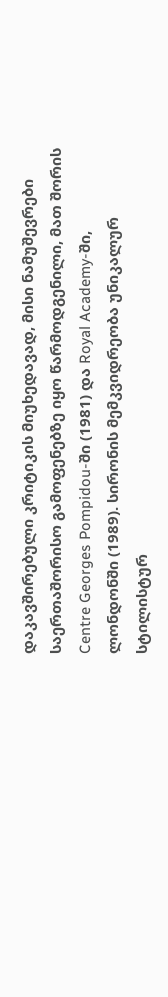დაკავშირებული კრიტიკის მიუხედავად, მისი ნამუშევრები საერთაშორისო გამოფენებზე იყო წარმოდგენილი, მათ შორის Centre Georges Pompidou-ში (1981) და Royal Academy-ში, ლონდონში (1989). სირონის მემკვიდრეობა უნიკალურ სტილისტურ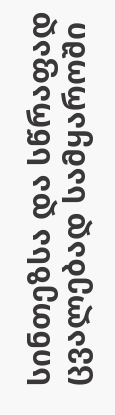სინთეზსა და სწრაფად ცვალებად სამყაროში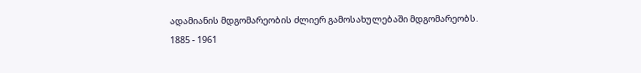ადამიანის მდგომარეობის ძლიერ გამოსახულებაში მდგომარეობს.
1885 - 1961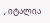, იტალია